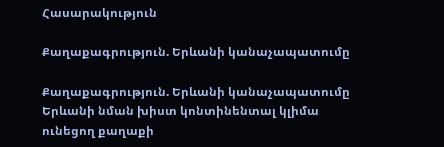Հասարակություն

Քաղաքագրություն. Երևանի կանաչապատումը

Քաղաքագրություն. Երևանի կանաչապատումը
Երևանի նման խիստ կոնտինենտալ կլիմա ունեցող քաղաքի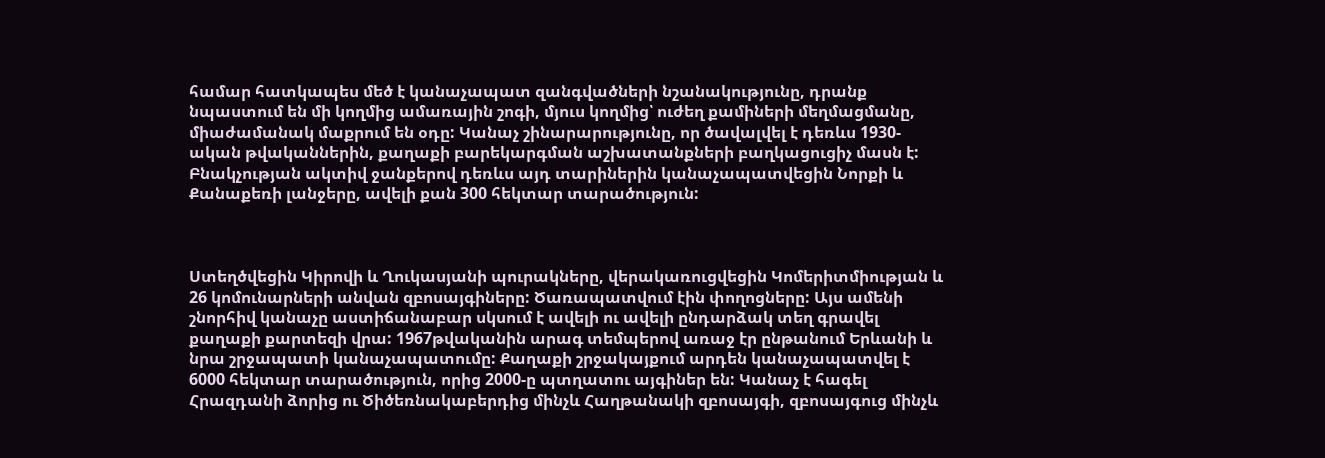համար հատկապես մեծ է կանաչապատ զանգվածների նշանակությունը, դրանք նպաստում են մի կողմից ամառային շոգի, մյուս կողմից՝ ուժեղ քամիների մեղմացմանը, միաժամանակ մաքրում են օդը: Կանաչ շինարարությունը, որ ծավալվել է դեռևս 1930-ական թվականներին, քաղաքի բարեկարգման աշխատանքների բաղկացուցիչ մասն է: Բնակչության ակտիվ ջանքերով դեռևս այդ տարիներին կանաչապատվեցին Նորքի և Քանաքեռի լանջերը, ավելի քան 300 հեկտար տարածություն:



Ստեղծվեցին Կիրովի և Ղուկասյանի պուրակները, վերակառուցվեցին Կոմերիտմիության և 26 կոմունարների անվան զբոսայգիները: Ծառապատվում էին փողոցները: Այս ամենի շնորհիվ կանաչը աստիճանաբար սկսում է ավելի ու ավելի ընդարձակ տեղ գրավել քաղաքի քարտեզի վրա: 1967թվականին արագ տեմպերով առաջ էր ընթանում Երևանի և նրա շրջապատի կանաչապատումը: Քաղաքի շրջակայքում արդեն կանաչապատվել է 6000 հեկտար տարածություն, որից 2000-ը պտղատու այգիներ են: Կանաչ է հագել Հրազդանի ձորից ու Ծիծեռնակաբերդից մինչև Հաղթանակի զբոսայգի, զբոսայգուց մինչև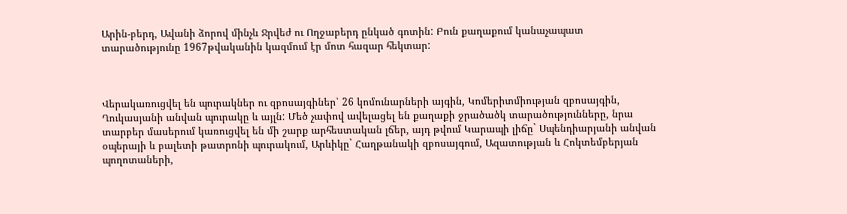Արին-բերդ, Ավանի ձորով մինչև Ջրվեժ ու Ողջաբերդ ընկած գոտին: Բուն քաղաքում կանաչապատ տարածությունը 1967թվականին կազմում էր մոտ հազար հեկտար:



Վերակառուցվել են պուրակներ ու զբոսայգիներ՝ 26 կոմունարների այգին, Կոմերիտմիության զբոսայգին, Ղուկասյանի անվան պուրակը և այլն: Մեծ չափով ավելացել են քաղաքի ջրածածկ տարածությունները, նրա տարբեր մասերում կառուցվել են մի շարք արհեստական լճեր, այդ թվում Կարապի լիճը` Սպենդիարյանի անվան օպերայի և բալետի թատրոնի պուրակում, Արևիկը` Հաղթանակի զբոսայգում, Ազատության և Հոկտեմբերյան պողոտաների,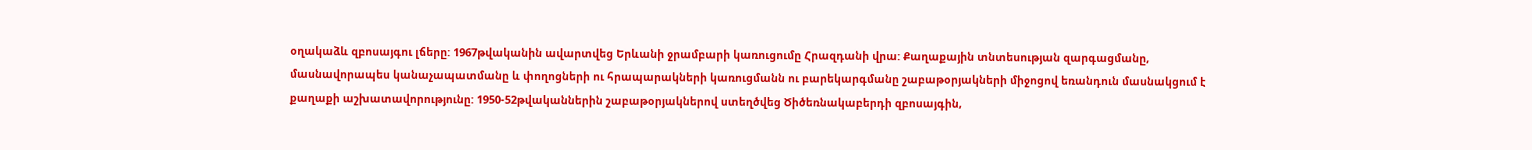օղակաձև զբոսայգու լճերը: 1967թվականին ավարտվեց Երևանի ջրամբարի կառուցումը Հրազդանի վրա: Քաղաքային տնտեսության զարգացմանը, մասնավորապես կանաչապատմանը և փողոցների ու հրապարակների կառուցմանն ու բարեկարգմանը շաբաթօրյակների միջոցով եռանդուն մասնակցում է քաղաքի աշխատավորությունը: 1950-52թվականներին շաբաթօրյակներով ստեղծվեց Ծիծեռնակաբերդի զբոսայգին,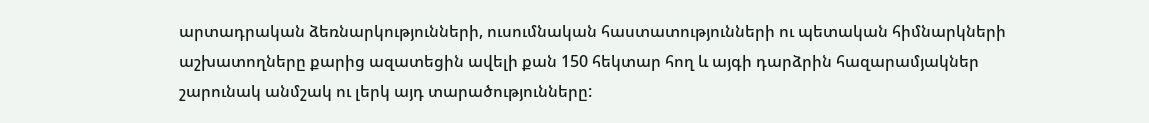արտադրական ձեռնարկությունների, ուսումնական հաստատությունների ու պետական հիմնարկների աշխատողները քարից ազատեցին ավելի քան 150 հեկտար հող և այգի դարձրին հազարամյակներ շարունակ անմշակ ու լերկ այդ տարածությունները: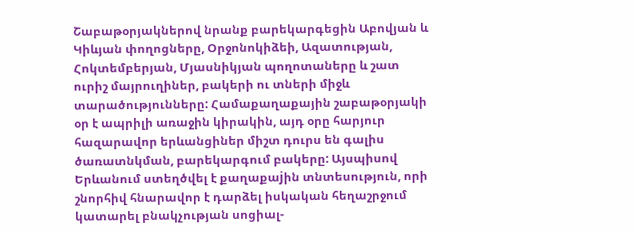Շաբաթօրյակներով նրանք բարեկարգեցին Աբովյան և Կիևյան փողոցները, Օրջոնոկիձեի, Ազատության, Հոկտեմբերյան, Մյասնիկյան պողոտաները և շատ ուրիշ մայրուղիներ, բակերի ու տների միջև տարածությունները: Համաքաղաքային շաբաթօրյակի օր է ապրիլի առաջին կիրակին, այդ օրը հարյուր հազարավոր երևանցիներ միշտ դուրս են գալիս ծառատնկման, բարեկարգում բակերը: Այսպիսով Երևանում ստեղծվել է քաղաքաjին տնտեսություն, որի շնորհիվ հնարավոր է դարձել իսկական հեղաշրջում կատարել բնակչության սոցիալ-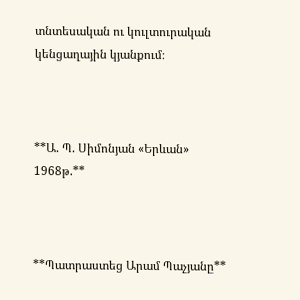տնտեսական ու կուլտուրական կենցաղային կյանքում։



**Ա. Պ. Սիմոնյան «Երևան» 1968թ.**



**Պատրաստեց Արամ Պաչյանը**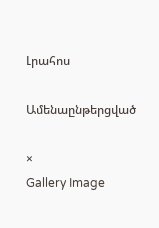Լրահոս

Ամենաընթերցված

×
Gallery Image